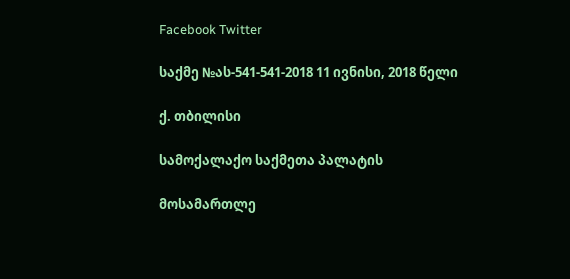Facebook Twitter

საქმე №ას-541-541-2018 11 ივნისი, 2018 წელი

ქ. თბილისი

სამოქალაქო საქმეთა პალატის

მოსამართლე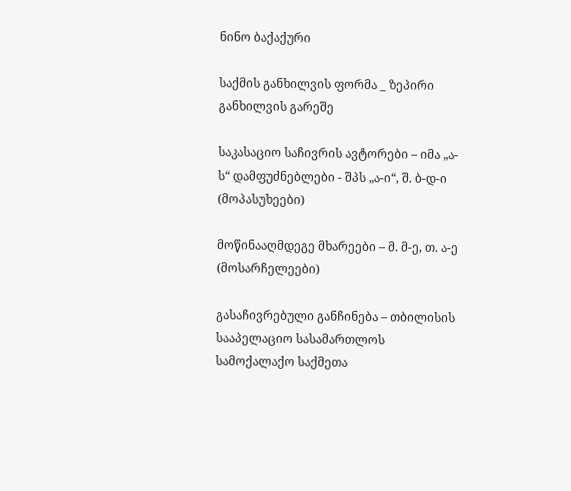ნინო ბაქაქური

საქმის განხილვის ფორმა _ ზეპირი განხილვის გარეშე

საკასაციო საჩივრის ავტორები – იმა „ა-ს“ დამფუძნებლები - შპს „ა-ი“, შ. ბ-დ-ი (მოპასუხეები)

მოწინააღმდეგე მხარეები – მ. მ-ე, თ. ა-ე (მოსარჩელეები)

გასაჩივრებული განჩინება – თბილისის სააპელაციო სასამართლოს სამოქალაქო საქმეთა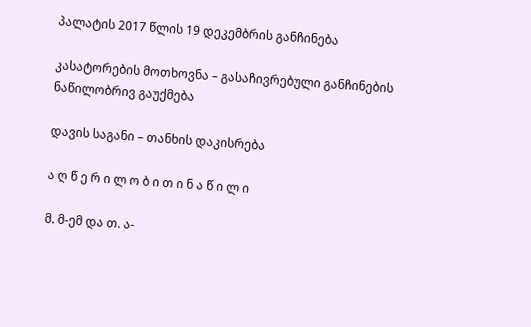პალატის 2017 წლის 19 დეკემბრის განჩინება

კასატორების მოთხოვნა – გასაჩივრებული განჩინების ნაწილობრივ გაუქმება

დავის საგანი – თანხის დაკისრება

ა ღ წ ე რ ი ლ ო ბ ი თ ი ნ ა წ ი ლ ი

მ. მ-ემ და თ. ა-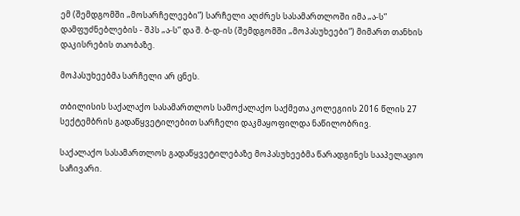ემ (შემდგომში „მოსარჩელეები“) სარჩელი აღძრეს სასამართლოში იმა „ა-ს“ დამფუძნებლების - შპს „ა-ს“ და შ. ბ-დ-ის (შემდგომში „მოპასუხეები“) მიმართ თანხის დაკისრების თაობაზე.

მოპასუხეებმა სარჩელი არ ცნეს.

თბილისის საქალაქო სასამართლოს სამოქალაქო საქმეთა კოლეგიის 2016 წლის 27 სექტემბრის გადაწყვეტილებით სარჩელი დაკმაყოფილდა ნაწილობრივ.

საქალაქო სასამართლოს გადაწყვეტილებაზე მოპასუხეებმა წარადგინეს სააპელაციო საჩივარი.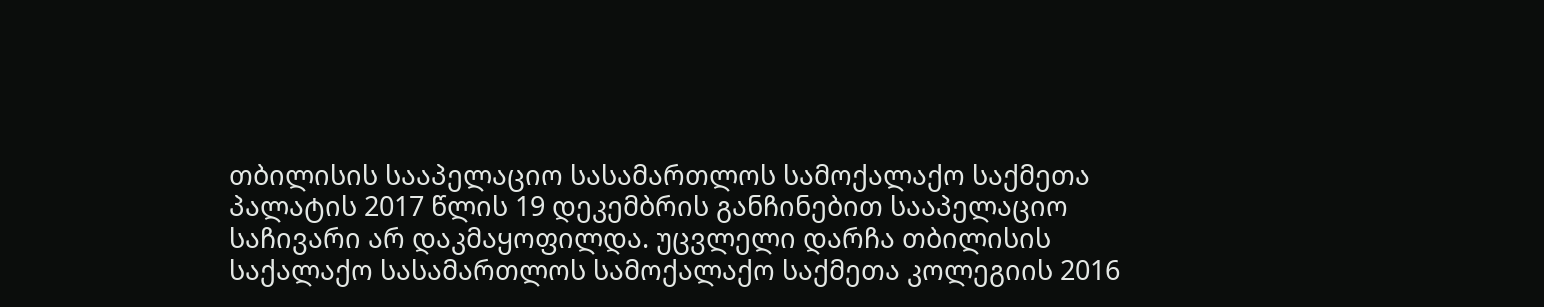თბილისის სააპელაციო სასამართლოს სამოქალაქო საქმეთა პალატის 2017 წლის 19 დეკემბრის განჩინებით სააპელაციო საჩივარი არ დაკმაყოფილდა. უცვლელი დარჩა თბილისის საქალაქო სასამართლოს სამოქალაქო საქმეთა კოლეგიის 2016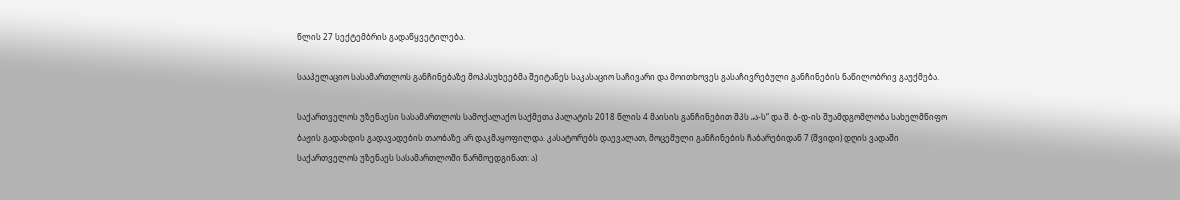წლის 27 სექტემბრის გადაწყვეტილება.

სააპელაციო სასამართლოს განჩინებაზე მოპასუხეებმა შეიტანეს საკასაციო საჩივარი და მოითხოვეს გასაჩივრებული განჩინების ნაწილობრივ გაუქმება.

საქართველოს უზენაესი სასამართლოს სამოქალაქო საქმეთა პალატის 2018 წლის 4 მაისის განჩინებით შპს „ა-ს“ და შ. ბ-დ-ის შუამდგომლობა სახელმწიფო ბაჟის გადახდის გადავადების თაობაზე არ დაკმაყოფილდა. კასატორებს დაევალათ, მოცემული განჩინების ჩაბარებიდან 7 (შვიდი) დღის ვადაში საქართველოს უზენაეს სასამართლოში წარმოედგინათ: ა)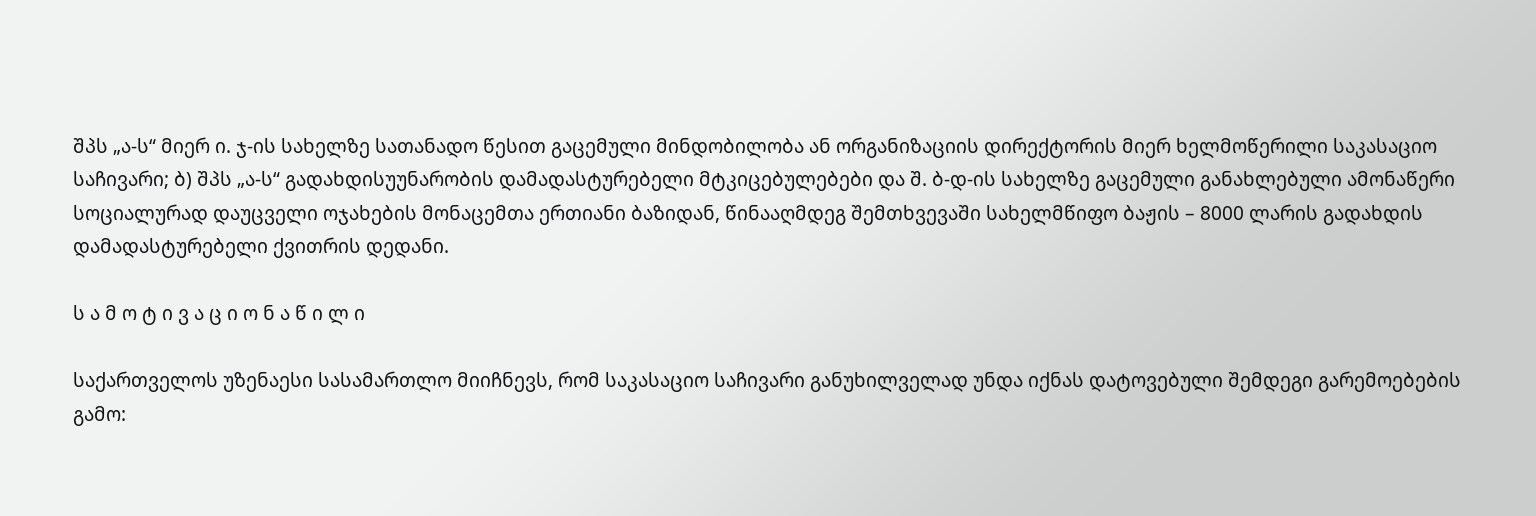შპს „ა-ს“ მიერ ი. ჯ-ის სახელზე სათანადო წესით გაცემული მინდობილობა ან ორგანიზაციის დირექტორის მიერ ხელმოწერილი საკასაციო საჩივარი; ბ) შპს „ა-ს“ გადახდისუუნარობის დამადასტურებელი მტკიცებულებები და შ. ბ-დ-ის სახელზე გაცემული განახლებული ამონაწერი სოციალურად დაუცველი ოჯახების მონაცემთა ერთიანი ბაზიდან, წინააღმდეგ შემთხვევაში სახელმწიფო ბაჟის – 8000 ლარის გადახდის დამადასტურებელი ქვითრის დედანი.

ს ა მ ო ტ ი ვ ა ც ი ო ნ ა წ ი ლ ი

საქართველოს უზენაესი სასამართლო მიიჩნევს, რომ საკასაციო საჩივარი განუხილველად უნდა იქნას დატოვებული შემდეგი გარემოებების გამო: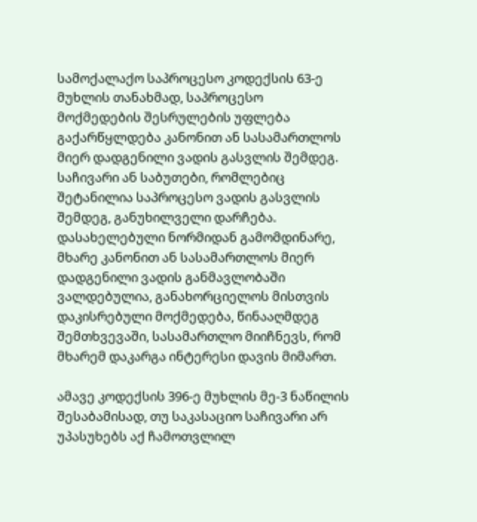სამოქალაქო საპროცესო კოდექსის 63-ე მუხლის თანახმად, საპროცესო მოქმედების შესრულების უფლება გაქარწყლდება კანონით ან სასამართლოს მიერ დადგენილი ვადის გასვლის შემდეგ. საჩივარი ან საბუთები, რომლებიც შეტანილია საპროცესო ვადის გასვლის შემდეგ, განუხილველი დარჩება. დასახელებული ნორმიდან გამომდინარე, მხარე კანონით ან სასამართლოს მიერ დადგენილი ვადის განმავლობაში ვალდებულია, განახორციელოს მისთვის დაკისრებული მოქმედება, წინააღმდეგ შემთხვევაში, სასამართლო მიიჩნევს, რომ მხარემ დაკარგა ინტერესი დავის მიმართ.

ამავე კოდექსის 396-ე მუხლის მე-3 ნაწილის შესაბამისად, თუ საკასაციო საჩივარი არ უპასუხებს აქ ჩამოთვლილ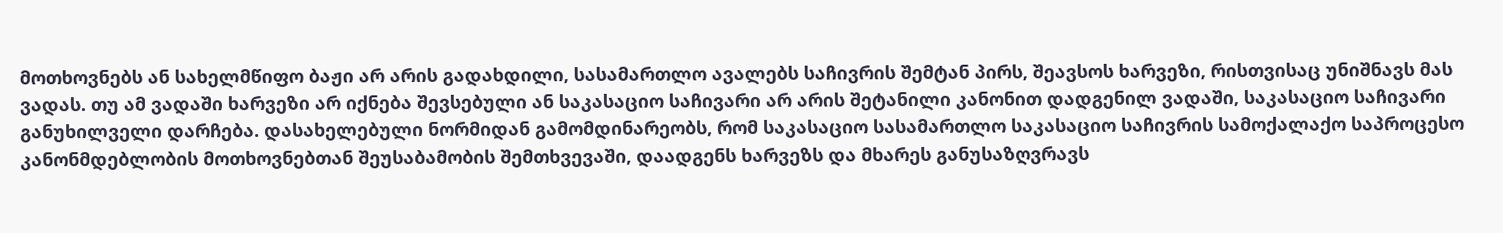მოთხოვნებს ან სახელმწიფო ბაჟი არ არის გადახდილი, სასამართლო ავალებს საჩივრის შემტან პირს, შეავსოს ხარვეზი, რისთვისაც უნიშნავს მას ვადას. თუ ამ ვადაში ხარვეზი არ იქნება შევსებული ან საკასაციო საჩივარი არ არის შეტანილი კანონით დადგენილ ვადაში, საკასაციო საჩივარი განუხილველი დარჩება. დასახელებული ნორმიდან გამომდინარეობს, რომ საკასაციო სასამართლო საკასაციო საჩივრის სამოქალაქო საპროცესო კანონმდებლობის მოთხოვნებთან შეუსაბამობის შემთხვევაში, დაადგენს ხარვეზს და მხარეს განუსაზღვრავს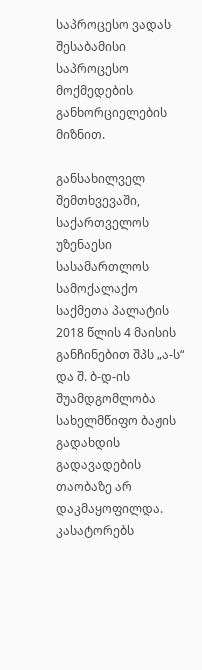საპროცესო ვადას შესაბამისი საპროცესო მოქმედების განხორციელების მიზნით.

განსახილველ შემთხვევაში, საქართველოს უზენაესი სასამართლოს სამოქალაქო საქმეთა პალატის 2018 წლის 4 მაისის განჩინებით შპს „ა-ს“ და შ. ბ-დ-ის შუამდგომლობა სახელმწიფო ბაჟის გადახდის გადავადების თაობაზე არ დაკმაყოფილდა. კასატორებს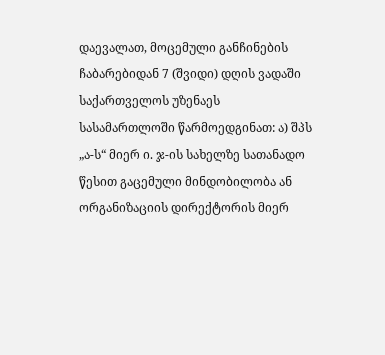დაევალათ, მოცემული განჩინების ჩაბარებიდან 7 (შვიდი) დღის ვადაში საქართველოს უზენაეს სასამართლოში წარმოედგინათ: ა) შპს „ა-ს“ მიერ ი. ჯ-ის სახელზე სათანადო წესით გაცემული მინდობილობა ან ორგანიზაციის დირექტორის მიერ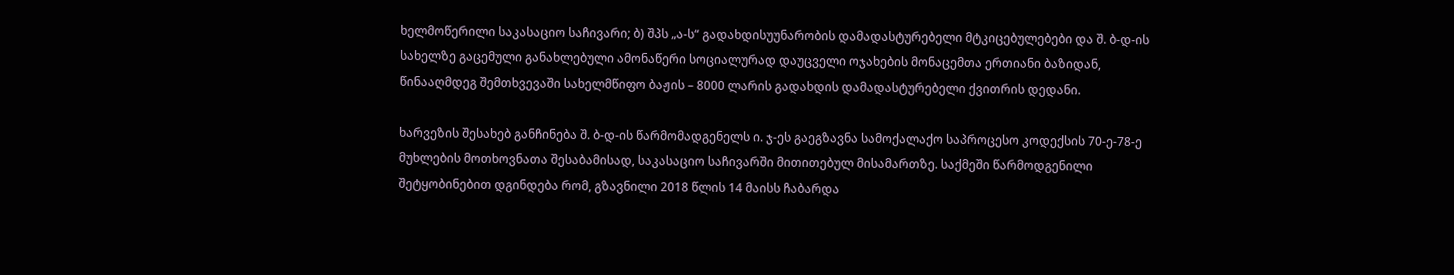ხელმოწერილი საკასაციო საჩივარი; ბ) შპს „ა-ს“ გადახდისუუნარობის დამადასტურებელი მტკიცებულებები და შ. ბ-დ-ის სახელზე გაცემული განახლებული ამონაწერი სოციალურად დაუცველი ოჯახების მონაცემთა ერთიანი ბაზიდან, წინააღმდეგ შემთხვევაში სახელმწიფო ბაჟის – 8000 ლარის გადახდის დამადასტურებელი ქვითრის დედანი.

ხარვეზის შესახებ განჩინება შ. ბ-დ-ის წარმომადგენელს ი. ჯ-ეს გაეგზავნა სამოქალაქო საპროცესო კოდექსის 70-ე-78-ე მუხლების მოთხოვნათა შესაბამისად, საკასაციო საჩივარში მითითებულ მისამართზე. საქმეში წარმოდგენილი შეტყობინებით დგინდება რომ, გზავნილი 2018 წლის 14 მაისს ჩაბარდა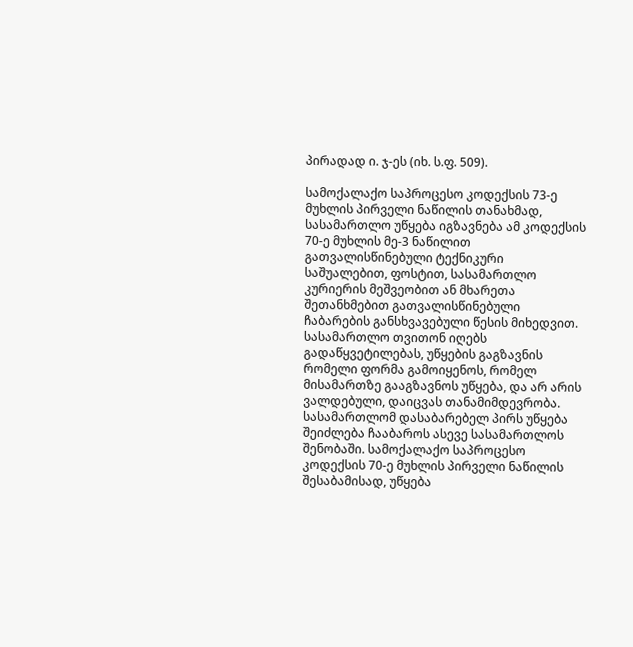პირადად ი. ჯ-ეს (იხ. ს.ფ. 509).

სამოქალაქო საპროცესო კოდექსის 73-ე მუხლის პირველი ნაწილის თანახმად, სასამართლო უწყება იგზავნება ამ კოდექსის 70-ე მუხლის მე-3 ნაწილით გათვალისწინებული ტექნიკური საშუალებით, ფოსტით, სასამართლო კურიერის მეშვეობით ან მხარეთა შეთანხმებით გათვალისწინებული ჩაბარების განსხვავებული წესის მიხედვით. სასამართლო თვითონ იღებს გადაწყვეტილებას, უწყების გაგზავნის რომელი ფორმა გამოიყენოს, რომელ მისამართზე გააგზავნოს უწყება, და არ არის ვალდებული, დაიცვას თანამიმდევრობა. სასამართლომ დასაბარებელ პირს უწყება შეიძლება ჩააბაროს ასევე სასამართლოს შენობაში. სამოქალაქო საპროცესო კოდექსის 70-ე მუხლის პირველი ნაწილის შესაბამისად, უწყება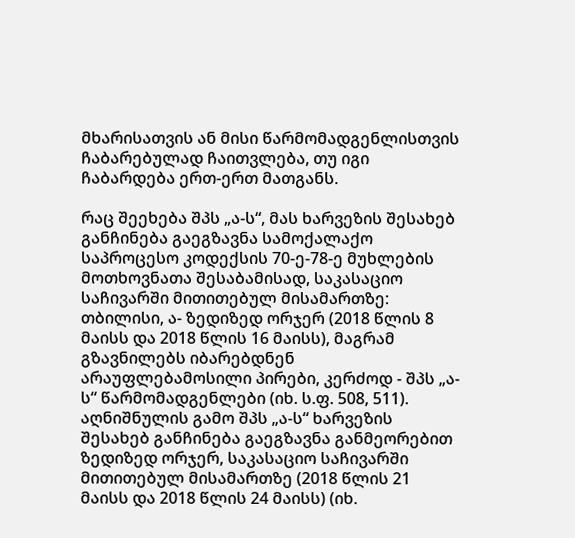მხარისათვის ან მისი წარმომადგენლისთვის ჩაბარებულად ჩაითვლება, თუ იგი ჩაბარდება ერთ-ერთ მათგანს.

რაც შეეხება შპს „ა-ს“, მას ხარვეზის შესახებ განჩინება გაეგზავნა სამოქალაქო საპროცესო კოდექსის 70-ე-78-ე მუხლების მოთხოვნათა შესაბამისად, საკასაციო საჩივარში მითითებულ მისამართზე: თბილისი, ა- ზედიზედ ორჯერ (2018 წლის 8 მაისს და 2018 წლის 16 მაისს), მაგრამ გზავნილებს იბარებდნენ არაუფლებამოსილი პირები, კერძოდ - შპს „ა-ს“ წარმომადგენლები (იხ. ს.ფ. 508, 511). აღნიშნულის გამო შპს „ა-ს“ ხარვეზის შესახებ განჩინება გაეგზავნა განმეორებით ზედიზედ ორჯერ, საკასაციო საჩივარში მითითებულ მისამართზე (2018 წლის 21 მაისს და 2018 წლის 24 მაისს) (იხ.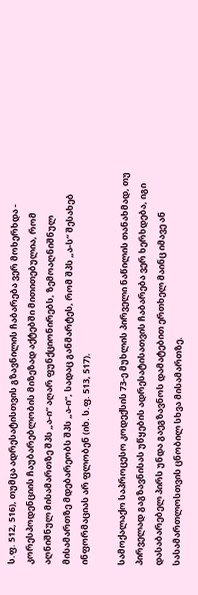ს.ფ. 512, 516), თუმცა ადრესატისთვის გზავნილის ჩაბარება ვერ მოხერხდა - კორესპოდენციის ჩაუბარებლობის მიზეზად აქტებში მითითებულია, რომ აღნიშნულ მისამართზე შპს „ა-ი“ აღარ ფუნქციონირებს, ზემოაღნიშნულ მისამართზე მდებარეობს შპს „ა-ი“, სადაც განმარტეს, რომ შპს „ა-ს“ შესახებ ინფორმაციას არ ფლობენ (იხ. ს.ფ. 513, 517).

სამოქალაქო საპროცესო კოდექსის 73-ე მუხლის პირველი ნაწილის თანახმად, თუ პირველად გაგზავნისას უწყების ადრესატისათვის ჩაბარება ვერ ხერხდება, იგი დასაბარებელ პირს უნდა გაეგზავნოს დამატებით ერთხელ მაინც იმავე ან სასამართლოსთვის ცნობილ სხვა მისამართზე.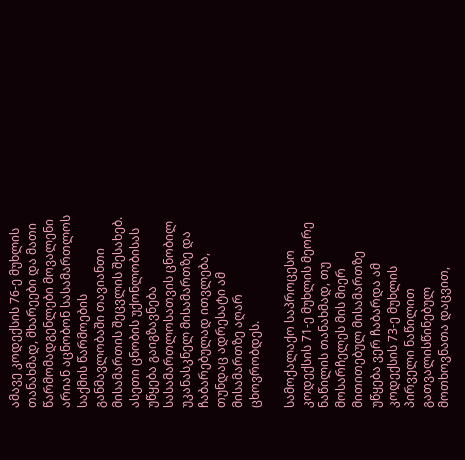ამავე კოდექსის 76-ე მუხლის თანახმად, მხარეები და მათი წარმომადგენლები მოვალენი არიან აცნობონ სასამართლოს საქმის წარმოების განმავლობაში თავიანთი მისამართის შეცვლის შესახებ. ასეთი ცნობის უქონლობისას უწყება გაიგზავნება სასამართლოსათვის ცნობილ უკანასკნელ მისამართზე და ჩაბარებულად ითვლება, თუნდაც ადრესატი ამ მისამართზე აღარ ცხოვრობდეს.

სამოქალაქო საპროცესო კოდექსის 71-ე მუხლის მეორე ნაწილის თანახმად, თუ მოსარჩელეს მის მიერ მითითებულ მისამართზე უწყება ვერ ჩაბარდა ამ კოდექსის 73-ე მუხლის პირველი ნაწილით გათვალისწინებულ მოთხოვნათა დაცვით,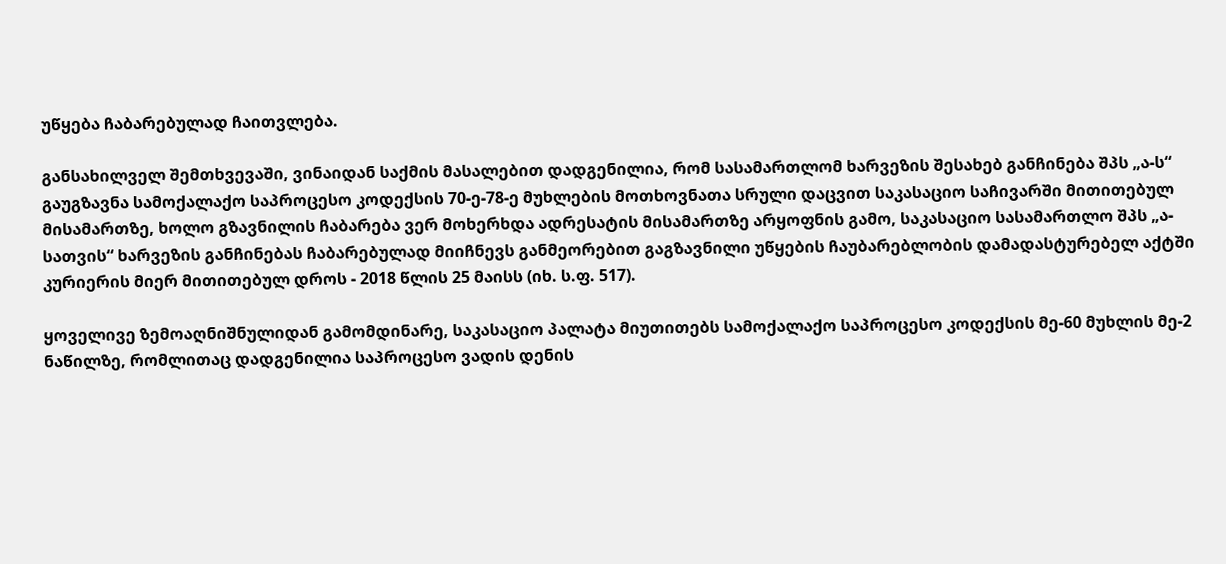უწყება ჩაბარებულად ჩაითვლება.

განსახილველ შემთხვევაში, ვინაიდან საქმის მასალებით დადგენილია, რომ სასამართლომ ხარვეზის შესახებ განჩინება შპს „ა-ს“ გაუგზავნა სამოქალაქო საპროცესო კოდექსის 70-ე-78-ე მუხლების მოთხოვნათა სრული დაცვით საკასაციო საჩივარში მითითებულ მისამართზე, ხოლო გზავნილის ჩაბარება ვერ მოხერხდა ადრესატის მისამართზე არყოფნის გამო, საკასაციო სასამართლო შპს „ა-სათვის“ ხარვეზის განჩინებას ჩაბარებულად მიიჩნევს განმეორებით გაგზავნილი უწყების ჩაუბარებლობის დამადასტურებელ აქტში კურიერის მიერ მითითებულ დროს - 2018 წლის 25 მაისს (იხ. ს.ფ. 517).

ყოველივე ზემოაღნიშნულიდან გამომდინარე, საკასაციო პალატა მიუთითებს სამოქალაქო საპროცესო კოდექსის მე-60 მუხლის მე-2 ნაწილზე, რომლითაც დადგენილია საპროცესო ვადის დენის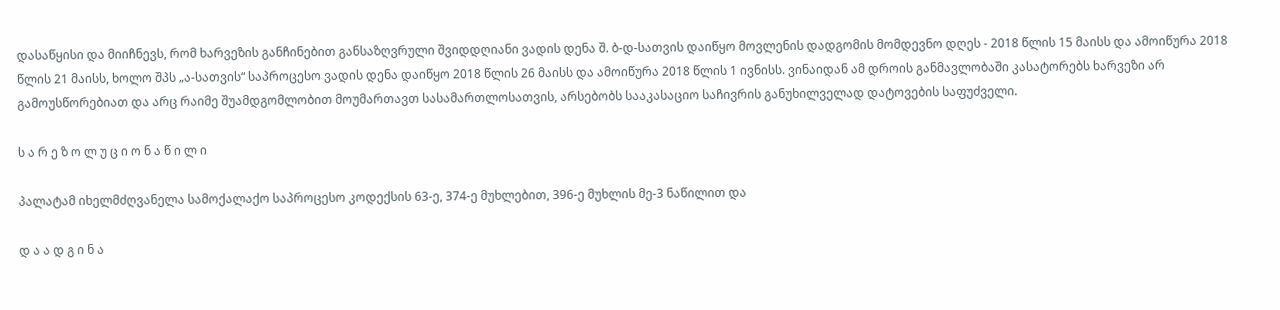დასაწყისი და მიიჩნევს, რომ ხარვეზის განჩინებით განსაზღვრული შვიდდღიანი ვადის დენა შ. ბ-დ-სათვის დაიწყო მოვლენის დადგომის მომდევნო დღეს - 2018 წლის 15 მაისს და ამოიწურა 2018 წლის 21 მაისს, ხოლო შპს „ა-სათვის“ საპროცესო ვადის დენა დაიწყო 2018 წლის 26 მაისს და ამოიწურა 2018 წლის 1 ივნისს. ვინაიდან ამ დროის განმავლობაში კასატორებს ხარვეზი არ გამოუსწორებიათ და არც რაიმე შუამდგომლობით მოუმართავთ სასამართლოსათვის, არსებობს სააკასაციო საჩივრის განუხილველად დატოვების საფუძველი.

ს ა რ ე ზ ო ლ უ ც ი ო ნ ა წ ი ლ ი

პალატამ იხელმძღვანელა სამოქალაქო საპროცესო კოდექსის 63-ე, 374-ე მუხლებით, 396-ე მუხლის მე-3 ნაწილით და

დ ა ა დ გ ი ნ ა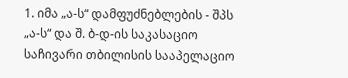1. იმა „ა-ს“ დამფუძნებლების - შპს „ა-ს“ და შ. ბ-დ-ის საკასაციო საჩივარი თბილისის სააპელაციო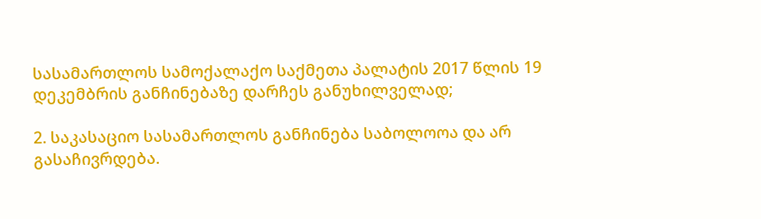სასამართლოს სამოქალაქო საქმეთა პალატის 2017 წლის 19 დეკემბრის განჩინებაზე დარჩეს განუხილველად;

2. საკასაციო სასამართლოს განჩინება საბოლოოა და არ გასაჩივრდება.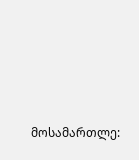მოსამართლე: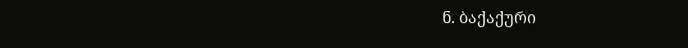ნ. ბაქაქური